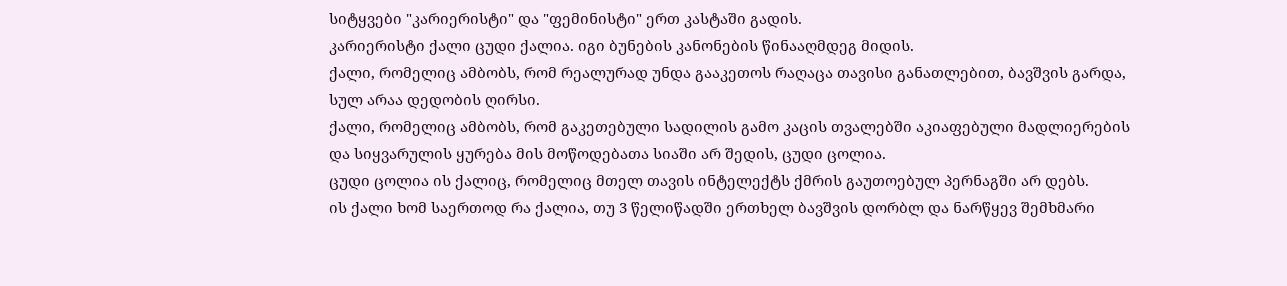სიტყვები "კარიერისტი" და "ფემინისტი" ერთ კასტაში გადის.
კარიერისტი ქალი ცუდი ქალია. იგი ბუნების კანონების წინააღმდეგ მიდის.
ქალი, რომელიც ამბობს, რომ რეალურად უნდა გააკეთოს რაღაცა თავისი განათლებით, ბავშვის გარდა, სულ არაა დედობის ღირსი.
ქალი, რომელიც ამბობს, რომ გაკეთებული სადილის გამო კაცის თვალებში აკიაფებული მადლიერების და სიყვარულის ყურება მის მოწოდებათა სიაში არ შედის, ცუდი ცოლია.
ცუდი ცოლია ის ქალიც, რომელიც მთელ თავის ინტელექტს ქმრის გაუთოებულ პერნაგში არ დებს.
ის ქალი ხომ საერთოდ რა ქალია, თუ 3 წელიწადში ერთხელ ბავშვის დორბლ და ნარწყევ შემხმარი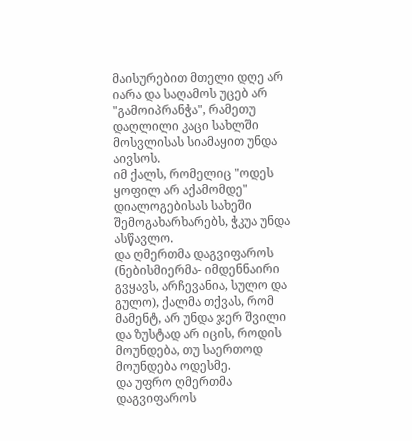მაისურებით მთელი დღე არ იარა და საღამოს უცებ არ "გამოიპრანჭა", რამეთუ დაღლილი კაცი სახლში მოსვლისას სიამაყით უნდა აივსოს.
იმ ქალს, რომელიც "ოდეს ყოფილ არ აქამომდე" დიალოგებისას სახეში შემოგახარხარებს, ჭკუა უნდა ასწავლო.
და ღმერთმა დაგვიფაროს (ნებისმიერმა- იმდენნაირი გვყავს, არჩევანია, სულო და გულო), ქალმა თქვას, რომ მამენტ, არ უნდა ჯერ შვილი და ზუსტად არ იცის, როდის მოუნდება, თუ საერთოდ მოუნდება ოდესმე.
და უფრო ღმერთმა დაგვიფაროს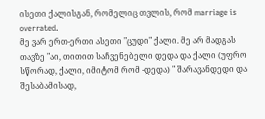ისეთი ქალისგან, რომელიც თვლის, რომ marriage is overrated.
მე ვარ ერთ-ერთი ასეთი "ცუდი" ქალი. მე არ მადგას თავზე "აი, თითით საჩვენებელი დედა და ქალი (უფრო სწორად, ქალი, იმიტომ რომ -დედა) " შარავანდედი და შესაბამისად,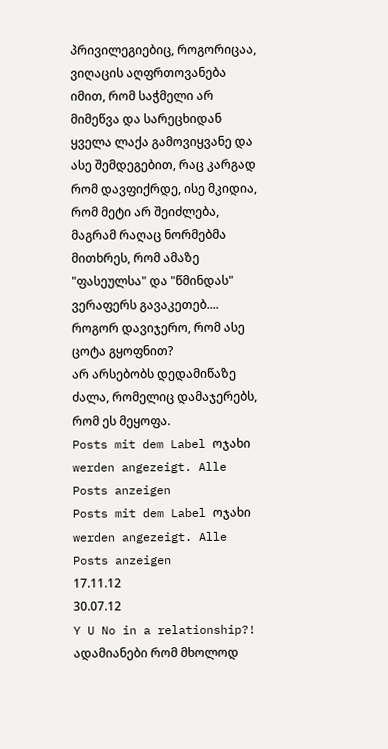პრივილეგიებიც, როგორიცაა, ვიღაცის აღფრთოვანება იმით, რომ საჭმელი არ მიმეწვა და სარეცხიდან ყველა ლაქა გამოვიყვანე და ასე შემდეგებით, რაც კარგად რომ დავფიქრდე, ისე მკიდია, რომ მეტი არ შეიძლება, მაგრამ რაღაც ნორმებმა მითხრეს, რომ ამაზე "ფასეულსა" და "წმინდას" ვერაფერს გავაკეთებ....
როგორ დავიჯერო, რომ ასე ცოტა გყოფნით?
არ არსებობს დედამიწაზე ძალა, რომელიც დამაჯერებს, რომ ეს მეყოფა.
Posts mit dem Label ოჯახი werden angezeigt. Alle Posts anzeigen
Posts mit dem Label ოჯახი werden angezeigt. Alle Posts anzeigen
17.11.12
30.07.12
Y U No in a relationship?!
ადამიანები რომ მხოლოდ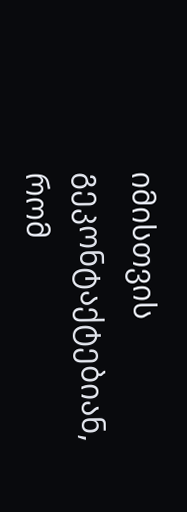იმისთვის გეკონტაქტებიან, რომ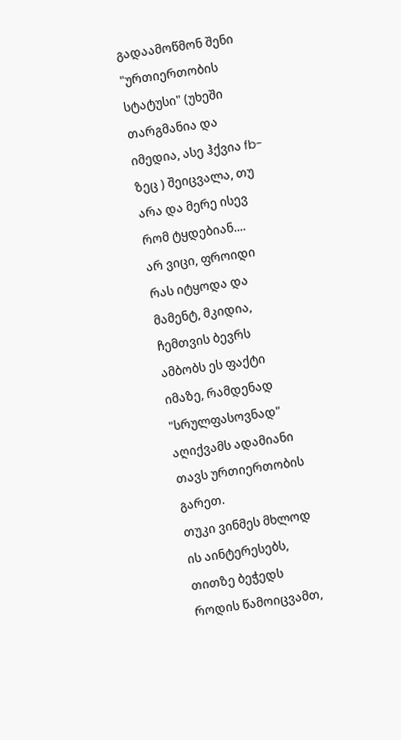გადაამოწმონ შენი "ურთიერთობის სტატუსი" (უხეში თარგმანია და იმედია, ასე ჰქვია fb-ზეც ) შეიცვალა, თუ არა და მერე ისევ რომ ტყდებიან....
არ ვიცი, ფროიდი რას იტყოდა და მამენტ, მკიდია, ჩემთვის ბევრს ამბობს ეს ფაქტი იმაზე, რამდენად "სრულფასოვნად" აღიქვამს ადამიანი თავს ურთიერთობის გარეთ.
თუკი ვინმეს მხლოდ ის აინტერესებს, თითზე ბეჭედს როდის წამოიცვამთ,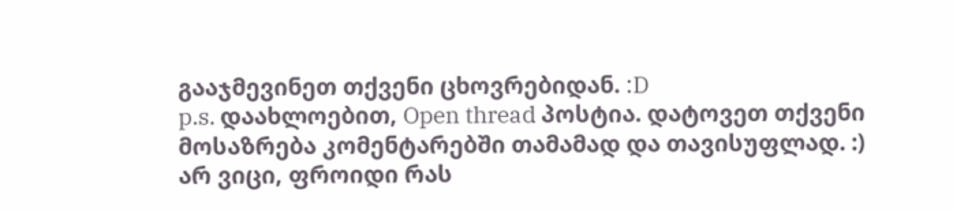გააჯმევინეთ თქვენი ცხოვრებიდან. :D
p.s. დაახლოებით, Open thread პოსტია. დატოვეთ თქვენი მოსაზრება კომენტარებში თამამად და თავისუფლად. :)
არ ვიცი, ფროიდი რას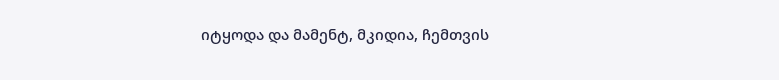იტყოდა და მამენტ, მკიდია, ჩემთვის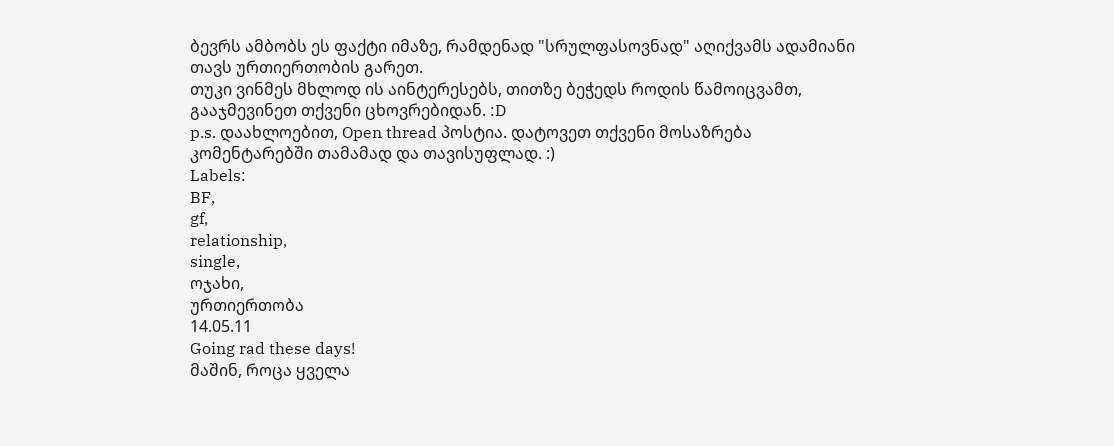ბევრს ამბობს ეს ფაქტი იმაზე, რამდენად "სრულფასოვნად" აღიქვამს ადამიანი თავს ურთიერთობის გარეთ.
თუკი ვინმეს მხლოდ ის აინტერესებს, თითზე ბეჭედს როდის წამოიცვამთ, გააჯმევინეთ თქვენი ცხოვრებიდან. :D
p.s. დაახლოებით, Open thread პოსტია. დატოვეთ თქვენი მოსაზრება კომენტარებში თამამად და თავისუფლად. :)
Labels:
BF,
gf,
relationship,
single,
ოჯახი,
ურთიერთობა
14.05.11
Going rad these days!
მაშინ, როცა ყველა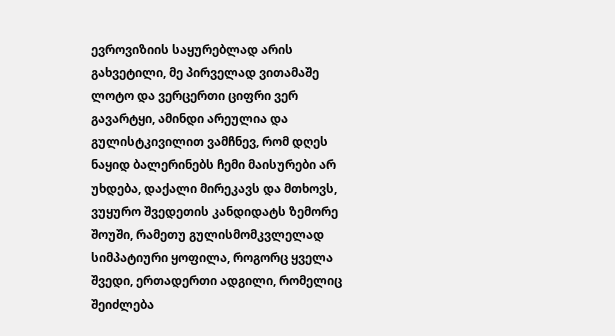ევროვიზიის საყურებლად არის გახვეტილი, მე პირველად ვითამაშე ლოტო და ვერცერთი ციფრი ვერ გავარტყი, ამინდი არეულია და გულისტკივილით ვამჩნევ, რომ დღეს ნაყიდ ბალერინებს ჩემი მაისურები არ უხდება, დაქალი მირეკავს და მთხოვს, ვუყურო შვედეთის კანდიდატს ზემორე შოუში, რამეთუ გულისმომკვლელად სიმპატიური ყოფილა, როგორც ყველა შვედი, ერთადერთი ადგილი, რომელიც შეიძლება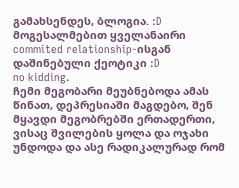გამახსენდეს, ბლოგია. :D
მოგესალმებით ყველანაირი commited relationship-ისგან დაშინებული ქეოტიკი :D
no kidding.
ჩემი მეგობარი მეუბნებოდა ამას წინათ, დეპრესიაში მაგდებო, შენ მყავდი მეგობრებში ერთადერთი, ვისაც შვილების ყოლა და ოჯახი უნდოდა და ასე რადიკალურად რომ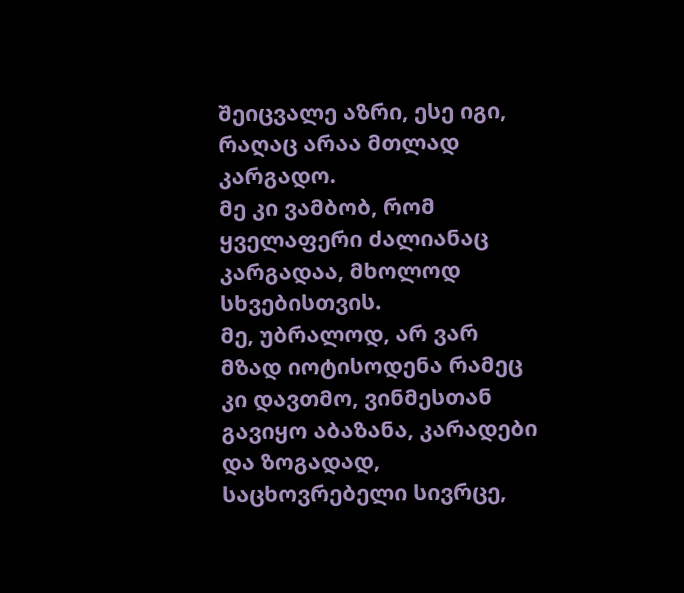შეიცვალე აზრი, ესე იგი, რაღაც არაა მთლად კარგადო.
მე კი ვამბობ, რომ ყველაფერი ძალიანაც კარგადაა, მხოლოდ სხვებისთვის.
მე, უბრალოდ, არ ვარ მზად იოტისოდენა რამეც კი დავთმო, ვინმესთან გავიყო აბაზანა, კარადები და ზოგადად, საცხოვრებელი სივრცე,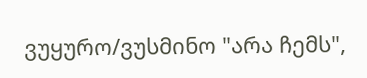ვუყურო/ვუსმინო "არა ჩემს",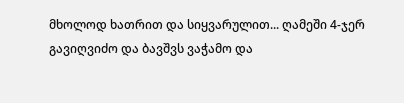მხოლოდ ხათრით და სიყვარულით... ღამეში 4-ჯერ გავიღვიძო და ბავშვს ვაჭამო და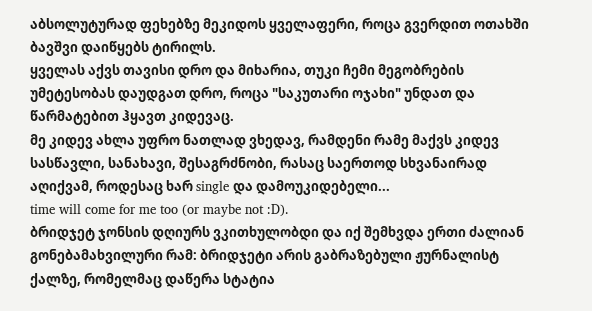აბსოლუტურად ფეხებზე მეკიდოს ყველაფერი, როცა გვერდით ოთახში ბავშვი დაიწყებს ტირილს.
ყველას აქვს თავისი დრო და მიხარია, თუკი ჩემი მეგობრების უმეტესობას დაუდგათ დრო, როცა "საკუთარი ოჯახი" უნდათ და წარმატებით ჰყავთ კიდევაც.
მე კიდევ ახლა უფრო ნათლად ვხედავ, რამდენი რამე მაქვს კიდევ სასწავლი, სანახავი, შესაგრძნობი, რასაც საერთოდ სხვანაირად აღიქვამ, როდესაც ხარ single და დამოუკიდებელი...
time will come for me too (or maybe not :D).
ბრიდჯეტ ჯონსის დღიურს ვკითხულობდი და იქ შემხვდა ერთი ძალიან გონებამახვილური რამ: ბრიდჯეტი არის გაბრაზებული ჟურნალისტ ქალზე, რომელმაც დაწერა სტატია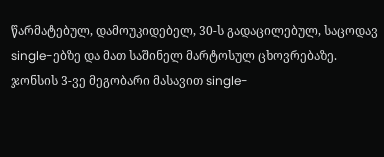წარმატებულ, დამოუკიდებელ, 30-ს გადაცილებულ, საცოდავ single-ებზე და მათ საშინელ მარტოსულ ცხოვრებაზე. ჯონსის 3-ვე მეგობარი მასავით single-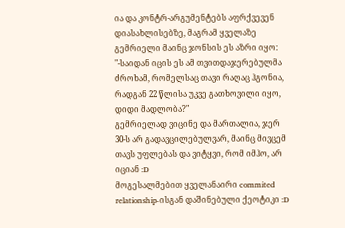ია და კონტრ-არგუმენტებს აფრქვევენ დიასახლისებზე, მაგრამ ყველაზე გემრიელი მაინც ჯონსის ეს აზრი იყო:
"-საიდან იცის ეს ამ თვითდაჯერებულმა ძროხამ, რომელსაც თავი რაღაც ჰგონია, რადგან 22 წლისა უკვე გათხოვილი იყო, დიდი მადლობა?"
გემრიელად ვიცინე და მართალია, ჯერ 30-ს არ გადავცილებულვარ, მაინც მივცემ თავს უფლებას და ვიტყვი, რომ იმჰო, არ იციან :D
მოგესალმებით ყველანაირი commited relationship-ისგან დაშინებული ქეოტიკი :D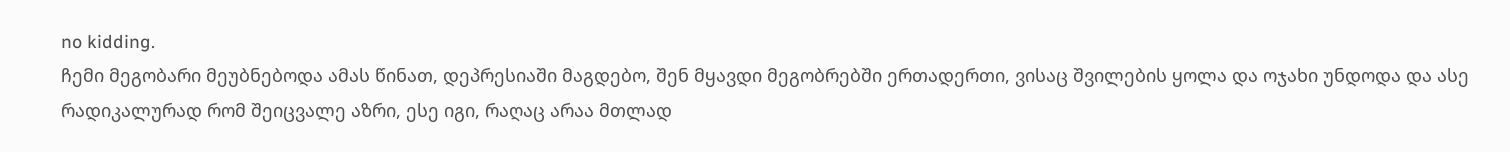no kidding.
ჩემი მეგობარი მეუბნებოდა ამას წინათ, დეპრესიაში მაგდებო, შენ მყავდი მეგობრებში ერთადერთი, ვისაც შვილების ყოლა და ოჯახი უნდოდა და ასე რადიკალურად რომ შეიცვალე აზრი, ესე იგი, რაღაც არაა მთლად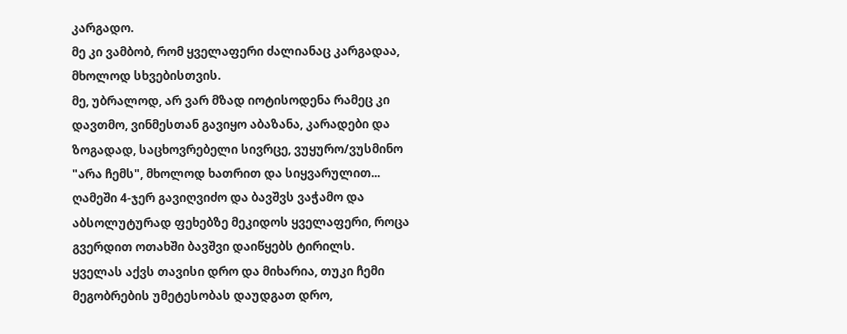კარგადო.
მე კი ვამბობ, რომ ყველაფერი ძალიანაც კარგადაა, მხოლოდ სხვებისთვის.
მე, უბრალოდ, არ ვარ მზად იოტისოდენა რამეც კი დავთმო, ვინმესთან გავიყო აბაზანა, კარადები და ზოგადად, საცხოვრებელი სივრცე, ვუყურო/ვუსმინო "არა ჩემს", მხოლოდ ხათრით და სიყვარულით... ღამეში 4-ჯერ გავიღვიძო და ბავშვს ვაჭამო და აბსოლუტურად ფეხებზე მეკიდოს ყველაფერი, როცა გვერდით ოთახში ბავშვი დაიწყებს ტირილს.
ყველას აქვს თავისი დრო და მიხარია, თუკი ჩემი მეგობრების უმეტესობას დაუდგათ დრო,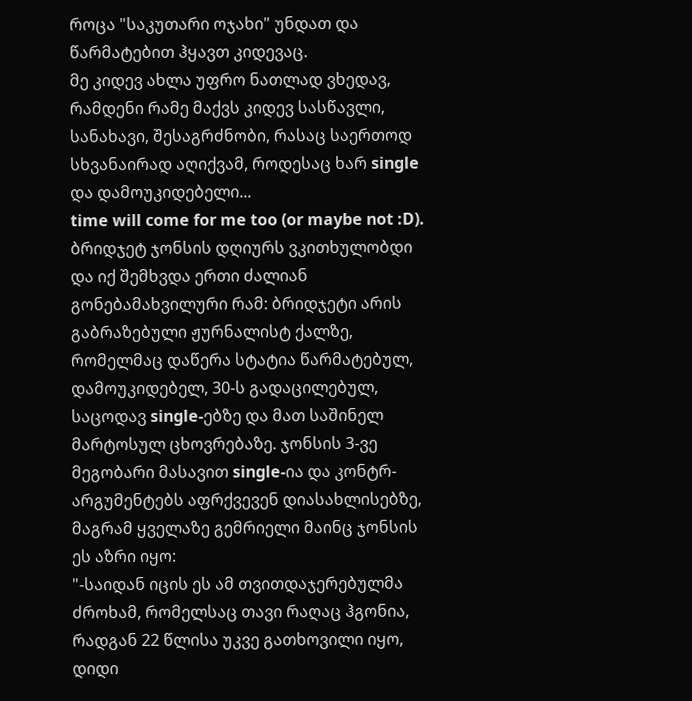როცა "საკუთარი ოჯახი" უნდათ და წარმატებით ჰყავთ კიდევაც.
მე კიდევ ახლა უფრო ნათლად ვხედავ, რამდენი რამე მაქვს კიდევ სასწავლი, სანახავი, შესაგრძნობი, რასაც საერთოდ სხვანაირად აღიქვამ, როდესაც ხარ single და დამოუკიდებელი...
time will come for me too (or maybe not :D).
ბრიდჯეტ ჯონსის დღიურს ვკითხულობდი და იქ შემხვდა ერთი ძალიან გონებამახვილური რამ: ბრიდჯეტი არის გაბრაზებული ჟურნალისტ ქალზე, რომელმაც დაწერა სტატია წარმატებულ, დამოუკიდებელ, 30-ს გადაცილებულ, საცოდავ single-ებზე და მათ საშინელ მარტოსულ ცხოვრებაზე. ჯონსის 3-ვე მეგობარი მასავით single-ია და კონტრ-არგუმენტებს აფრქვევენ დიასახლისებზე, მაგრამ ყველაზე გემრიელი მაინც ჯონსის ეს აზრი იყო:
"-საიდან იცის ეს ამ თვითდაჯერებულმა ძროხამ, რომელსაც თავი რაღაც ჰგონია, რადგან 22 წლისა უკვე გათხოვილი იყო, დიდი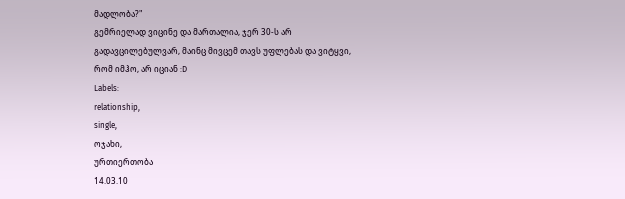მადლობა?"
გემრიელად ვიცინე და მართალია, ჯერ 30-ს არ გადავცილებულვარ, მაინც მივცემ თავს უფლებას და ვიტყვი, რომ იმჰო, არ იციან :D
Labels:
relationship,
single,
ოჯახი,
ურთიერთობა
14.03.10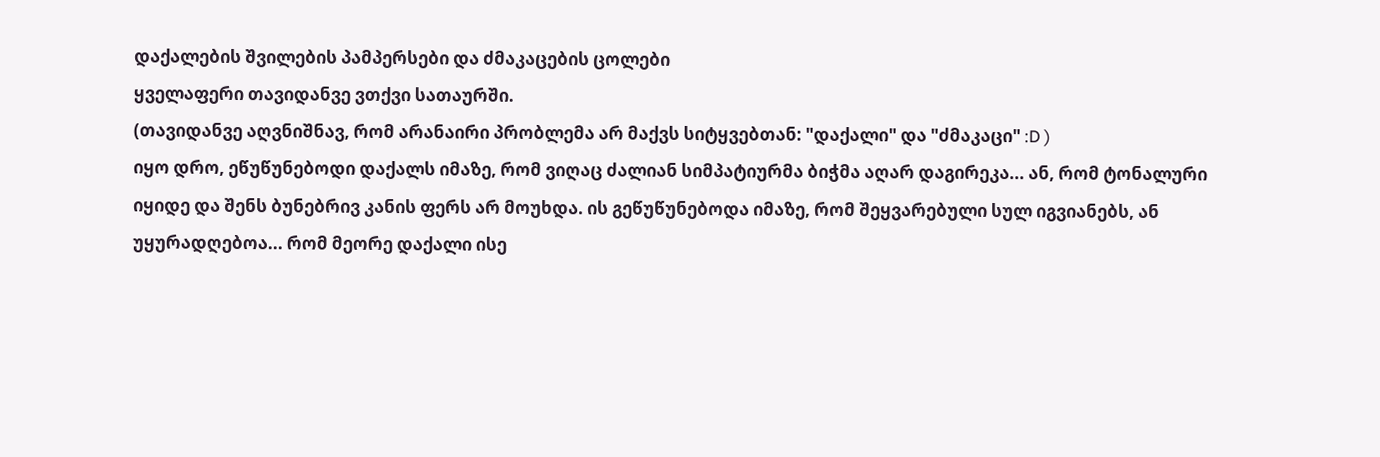დაქალების შვილების პამპერსები და ძმაკაცების ცოლები
ყველაფერი თავიდანვე ვთქვი სათაურში.
(თავიდანვე აღვნიშნავ, რომ არანაირი პრობლემა არ მაქვს სიტყვებთან: "დაქალი" და "ძმაკაცი" :D )
იყო დრო, ეწუწუნებოდი დაქალს იმაზე, რომ ვიღაც ძალიან სიმპატიურმა ბიჭმა აღარ დაგირეკა... ან, რომ ტონალური იყიდე და შენს ბუნებრივ კანის ფერს არ მოუხდა. ის გეწუწუნებოდა იმაზე, რომ შეყვარებული სულ იგვიანებს, ან უყურადღებოა... რომ მეორე დაქალი ისე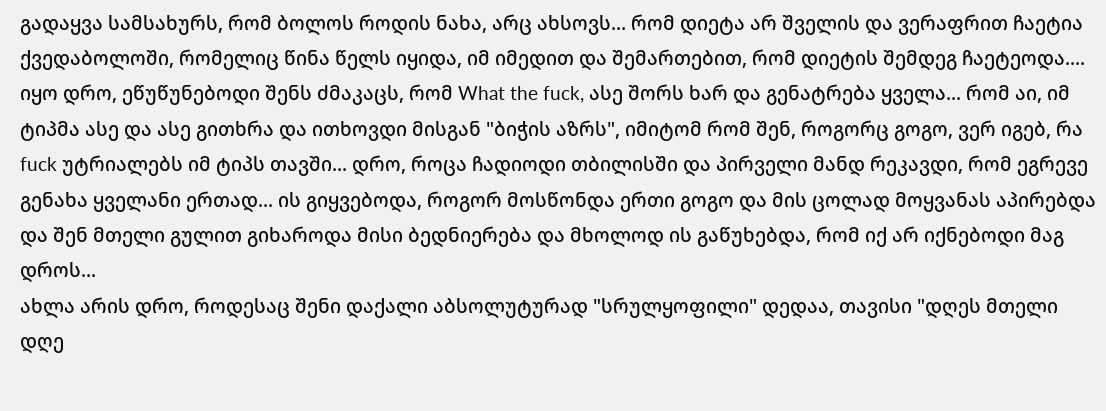გადაყვა სამსახურს, რომ ბოლოს როდის ნახა, არც ახსოვს... რომ დიეტა არ შველის და ვერაფრით ჩაეტია ქვედაბოლოში, რომელიც წინა წელს იყიდა, იმ იმედით და შემართებით, რომ დიეტის შემდეგ ჩაეტეოდა....
იყო დრო, ეწუწუნებოდი შენს ძმაკაცს, რომ What the fuck, ასე შორს ხარ და გენატრება ყველა... რომ აი, იმ ტიპმა ასე და ასე გითხრა და ითხოვდი მისგან "ბიჭის აზრს", იმიტომ რომ შენ, როგორც გოგო, ვერ იგებ, რა fuck უტრიალებს იმ ტიპს თავში... დრო, როცა ჩადიოდი თბილისში და პირველი მანდ რეკავდი, რომ ეგრევე გენახა ყველანი ერთად... ის გიყვებოდა, როგორ მოსწონდა ერთი გოგო და მის ცოლად მოყვანას აპირებდა და შენ მთელი გულით გიხაროდა მისი ბედნიერება და მხოლოდ ის გაწუხებდა, რომ იქ არ იქნებოდი მაგ დროს...
ახლა არის დრო, როდესაც შენი დაქალი აბსოლუტურად "სრულყოფილი" დედაა, თავისი "დღეს მთელი დღე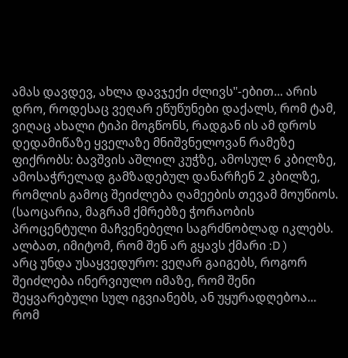ამას დავდევ, ახლა დავჯექი ძლივს"-ებით... არის დრო, როდესაც ვეღარ ეწუწუნები დაქალს, რომ ტამ, ვიღაც ახალი ტიპი მოგწონს, რადგან ის ამ დროს დედამიწაზე ყველაზე მნიშვნელოვან რამეზე ფიქრობს: ბავშვის აშლილ კუჭზე, ამოსულ 6 კბილზე, ამოსაჭრელად გამზადებულ დანარჩენ 2 კბილზე, რომლის გამოც შეიძლება ღამეების თევამ მოუწიოს. (საოცარია, მაგრამ ქმრებზე ჭორაობის პროცენტული მაჩვენებელი საგრძნობლად იკლებს. ალბათ, იმიტომ, რომ შენ არ გყავს ქმარი :D )
არც უნდა უსაყვედურო: ვეღარ გაიგებს, როგორ შეიძლება ინერვიულო იმაზე, რომ შენი შეყვარებული სულ იგვიანებს, ან უყურადღებოა... რომ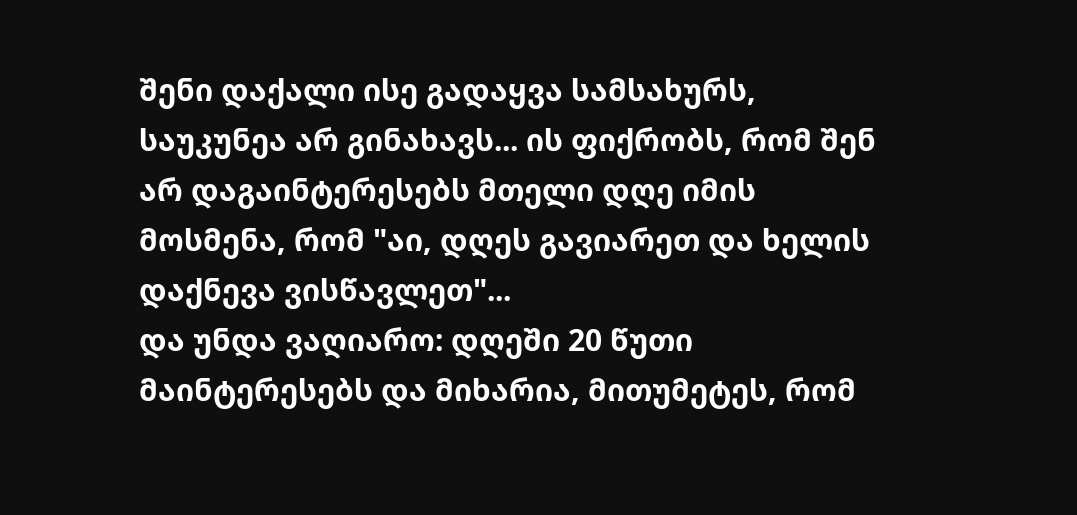შენი დაქალი ისე გადაყვა სამსახურს, საუკუნეა არ გინახავს... ის ფიქრობს, რომ შენ არ დაგაინტერესებს მთელი დღე იმის მოსმენა, რომ "აი, დღეს გავიარეთ და ხელის დაქნევა ვისწავლეთ"...
და უნდა ვაღიარო: დღეში 20 წუთი მაინტერესებს და მიხარია, მითუმეტეს, რომ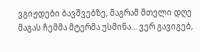ვგიჟდები ბავშვებზე, მაგრამ მთელი დღე მაგას ჩემმა მტერმა უსმინა... ვერ გავიგებ,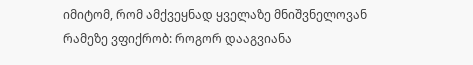იმიტომ, რომ ამქვეყნად ყველაზე მნიშვნელოვან რამეზე ვფიქრობ: როგორ დააგვიანა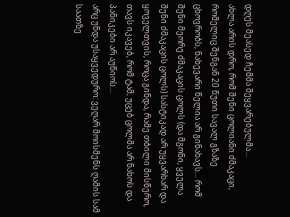დღეს მეასედ ჩემმა შეყვარებულმა...
ახლა არის დრო, რომ შენი ცოლიანი ძმაკაცი, რომელიც შენგან 20 წუთი სავალ გზაზე ცხოვრობს, ნახევარი წელია არ გინახავს... რომ შენი მეორე ძმაკაცის ცოლს (და მგონი, ყველა შენი ძმაკაცის ცოლს) სასტიკად არ უყვარხარ და ყოველთვის, როცა გინდა, რამე თბილი მისწერო, თავს იკავებ, რომ ტამ, უცებ ცოლმა არ ნახოს და პანიკები არ აუწიოს...
არც უნდა უსაყვედურო: ვეღარ მოისმენს ღამის სამ საათზე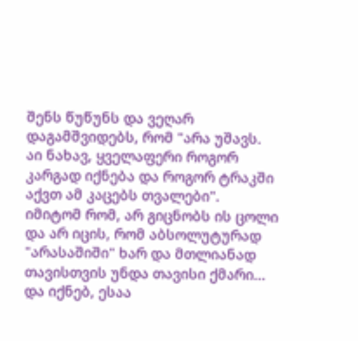შენს წუწუნს და ვეღარ დაგამშვიდებს, რომ "არა უშავს. აი ნახავ, ყველაფერი როგორ კარგად იქნება და როგორ ტრაკში აქვთ ამ კაცებს თვალები". იმიტომ რომ, არ გიცნობს ის ცოლი და არ იცის, რომ აბსოლუტურად "არასაშიში" ხარ და მთლიანად თავისთვის უნდა თავისი ქმარი...
და იქნებ, ესაა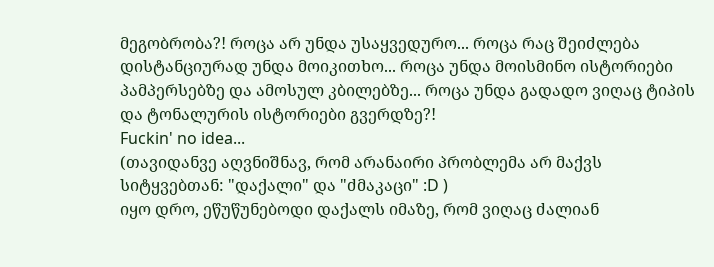მეგობრობა?! როცა არ უნდა უსაყვედურო... როცა რაც შეიძლება დისტანციურად უნდა მოიკითხო... როცა უნდა მოისმინო ისტორიები პამპერსებზე და ამოსულ კბილებზე... როცა უნდა გადადო ვიღაც ტიპის და ტონალურის ისტორიები გვერდზე?!
Fuckin' no idea...
(თავიდანვე აღვნიშნავ, რომ არანაირი პრობლემა არ მაქვს სიტყვებთან: "დაქალი" და "ძმაკაცი" :D )
იყო დრო, ეწუწუნებოდი დაქალს იმაზე, რომ ვიღაც ძალიან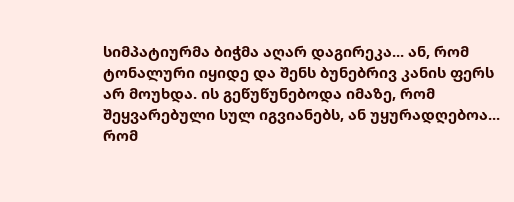სიმპატიურმა ბიჭმა აღარ დაგირეკა... ან, რომ ტონალური იყიდე და შენს ბუნებრივ კანის ფერს არ მოუხდა. ის გეწუწუნებოდა იმაზე, რომ შეყვარებული სულ იგვიანებს, ან უყურადღებოა... რომ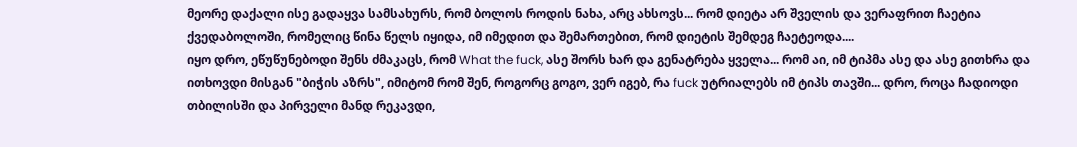მეორე დაქალი ისე გადაყვა სამსახურს, რომ ბოლოს როდის ნახა, არც ახსოვს... რომ დიეტა არ შველის და ვერაფრით ჩაეტია ქვედაბოლოში, რომელიც წინა წელს იყიდა, იმ იმედით და შემართებით, რომ დიეტის შემდეგ ჩაეტეოდა....
იყო დრო, ეწუწუნებოდი შენს ძმაკაცს, რომ What the fuck, ასე შორს ხარ და გენატრება ყველა... რომ აი, იმ ტიპმა ასე და ასე გითხრა და ითხოვდი მისგან "ბიჭის აზრს", იმიტომ რომ შენ, როგორც გოგო, ვერ იგებ, რა fuck უტრიალებს იმ ტიპს თავში... დრო, როცა ჩადიოდი თბილისში და პირველი მანდ რეკავდი,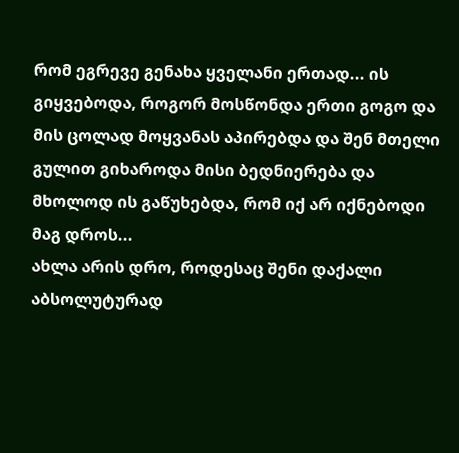რომ ეგრევე გენახა ყველანი ერთად... ის გიყვებოდა, როგორ მოსწონდა ერთი გოგო და მის ცოლად მოყვანას აპირებდა და შენ მთელი გულით გიხაროდა მისი ბედნიერება და მხოლოდ ის გაწუხებდა, რომ იქ არ იქნებოდი მაგ დროს...
ახლა არის დრო, როდესაც შენი დაქალი აბსოლუტურად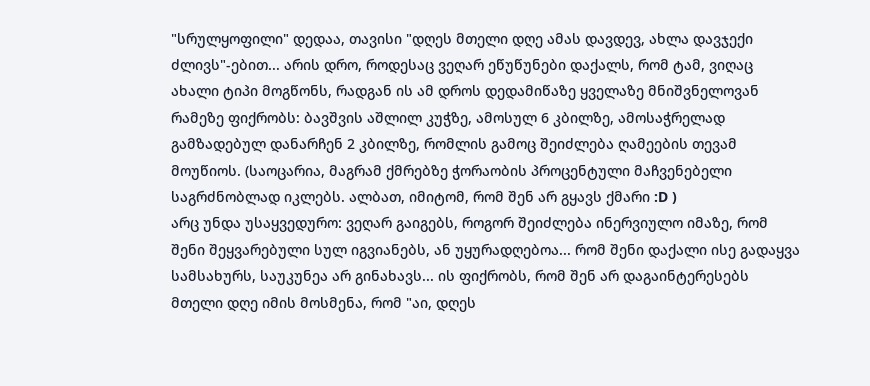"სრულყოფილი" დედაა, თავისი "დღეს მთელი დღე ამას დავდევ, ახლა დავჯექი ძლივს"-ებით... არის დრო, როდესაც ვეღარ ეწუწუნები დაქალს, რომ ტამ, ვიღაც ახალი ტიპი მოგწონს, რადგან ის ამ დროს დედამიწაზე ყველაზე მნიშვნელოვან რამეზე ფიქრობს: ბავშვის აშლილ კუჭზე, ამოსულ 6 კბილზე, ამოსაჭრელად გამზადებულ დანარჩენ 2 კბილზე, რომლის გამოც შეიძლება ღამეების თევამ მოუწიოს. (საოცარია, მაგრამ ქმრებზე ჭორაობის პროცენტული მაჩვენებელი საგრძნობლად იკლებს. ალბათ, იმიტომ, რომ შენ არ გყავს ქმარი :D )
არც უნდა უსაყვედურო: ვეღარ გაიგებს, როგორ შეიძლება ინერვიულო იმაზე, რომ შენი შეყვარებული სულ იგვიანებს, ან უყურადღებოა... რომ შენი დაქალი ისე გადაყვა სამსახურს, საუკუნეა არ გინახავს... ის ფიქრობს, რომ შენ არ დაგაინტერესებს მთელი დღე იმის მოსმენა, რომ "აი, დღეს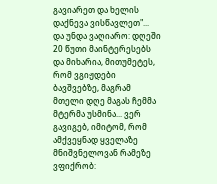გავიარეთ და ხელის დაქნევა ვისწავლეთ"...
და უნდა ვაღიარო: დღეში 20 წუთი მაინტერესებს და მიხარია, მითუმეტეს, რომ ვგიჟდები ბავშვებზე, მაგრამ მთელი დღე მაგას ჩემმა მტერმა უსმინა... ვერ გავიგებ, იმიტომ, რომ ამქვეყნად ყველაზე მნიშვნელოვან რამეზე ვფიქრობ: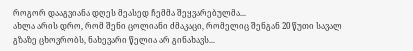როგორ დააგვიანა დღეს მეასედ ჩემმა შეყვარებულმა...
ახლა არის დრო, რომ შენი ცოლიანი ძმაკაცი, რომელიც შენგან 20 წუთი სავალ გზაზე ცხოვრობს, ნახევარი წელია არ გინახავს...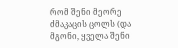რომ შენი მეორე ძმაკაცის ცოლს (და მგონი, ყველა შენი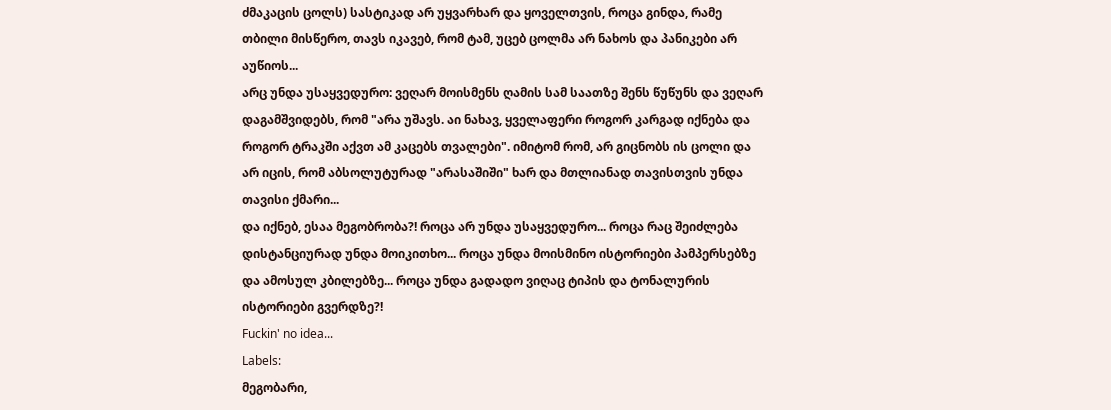ძმაკაცის ცოლს) სასტიკად არ უყვარხარ და ყოველთვის, როცა გინდა, რამე თბილი მისწერო, თავს იკავებ, რომ ტამ, უცებ ცოლმა არ ნახოს და პანიკები არ აუწიოს...
არც უნდა უსაყვედურო: ვეღარ მოისმენს ღამის სამ საათზე შენს წუწუნს და ვეღარ დაგამშვიდებს, რომ "არა უშავს. აი ნახავ, ყველაფერი როგორ კარგად იქნება და როგორ ტრაკში აქვთ ამ კაცებს თვალები". იმიტომ რომ, არ გიცნობს ის ცოლი და არ იცის, რომ აბსოლუტურად "არასაშიში" ხარ და მთლიანად თავისთვის უნდა თავისი ქმარი...
და იქნებ, ესაა მეგობრობა?! როცა არ უნდა უსაყვედურო... როცა რაც შეიძლება დისტანციურად უნდა მოიკითხო... როცა უნდა მოისმინო ისტორიები პამპერსებზე და ამოსულ კბილებზე... როცა უნდა გადადო ვიღაც ტიპის და ტონალურის ისტორიები გვერდზე?!
Fuckin' no idea...
Labels:
მეგობარი,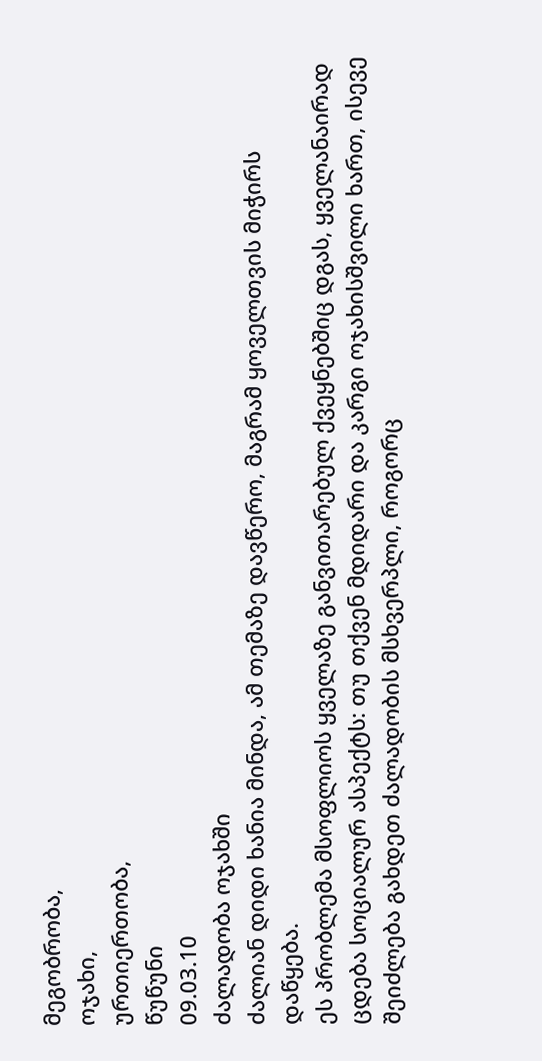მეგობრობა,
ოჯახი,
ურთიერთობა,
წუწუნი
09.03.10
ძალადობა ოჯახში
ძალიან დიდი ხანია მინდა, ამ თემაზე დავწერო, მაგრამ ყოველთვის მიჭირს დაწყება.
ეს პრობლემა მსოფლიოს ყველაზე განვითარებულ ქვეყნებშიც დგას, ყველანაირად ცდება სოციალურ ასპექტს: თუ თქვენ მდიდარი და კარგი ოჯახისშვილი ხართ, ისევე შეიძლება გახდეთ ძალადობის მსხვერპლი, როგორც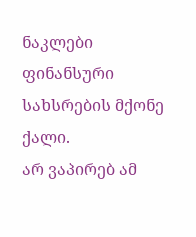ნაკლები ფინანსური სახსრების მქონე ქალი.
არ ვაპირებ ამ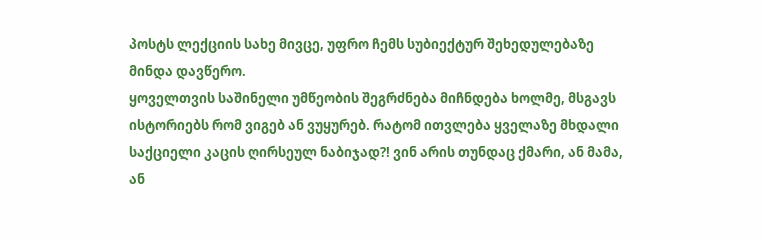პოსტს ლექციის სახე მივცე, უფრო ჩემს სუბიექტურ შეხედულებაზე მინდა დავწერო.
ყოველთვის საშინელი უმწეობის შეგრძნება მიჩნდება ხოლმე, მსგავს ისტორიებს რომ ვიგებ ან ვუყურებ. რატომ ითვლება ყველაზე მხდალი საქციელი კაცის ღირსეულ ნაბიჯად?! ვინ არის თუნდაც ქმარი, ან მამა, ან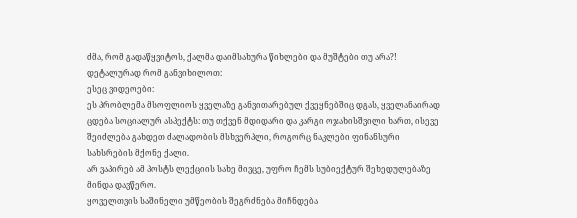ძმა, რომ გადაწყვიტოს, ქალმა დაიმსახურა წიხლები და მუშტები თუ არა?!
დეტალურად რომ განვიხილოთ:
ესეც ვიდეოები:
ეს პრობლემა მსოფლიოს ყველაზე განვითარებულ ქვეყნებშიც დგას, ყველანაირად ცდება სოციალურ ასპექტს: თუ თქვენ მდიდარი და კარგი ოჯახისშვილი ხართ, ისევე შეიძლება გახდეთ ძალადობის მსხვერპლი, როგორც ნაკლები ფინანსური სახსრების მქონე ქალი.
არ ვაპირებ ამ პოსტს ლექციის სახე მივცე, უფრო ჩემს სუბიექტურ შეხედულებაზე მინდა დავწერო.
ყოველთვის საშინელი უმწეობის შეგრძნება მიჩნდება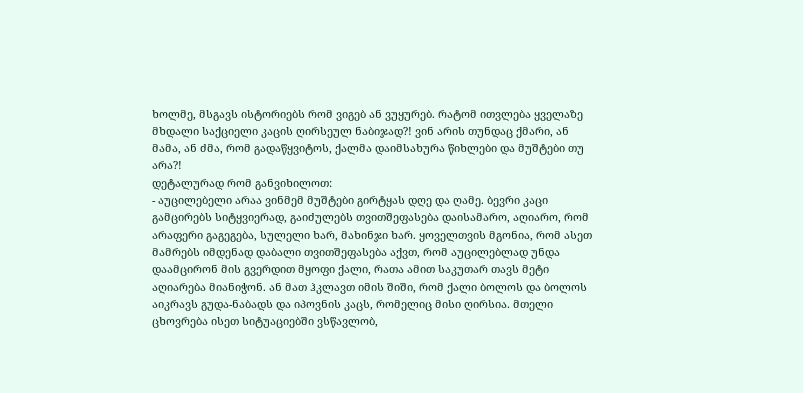ხოლმე, მსგავს ისტორიებს რომ ვიგებ ან ვუყურებ. რატომ ითვლება ყველაზე მხდალი საქციელი კაცის ღირსეულ ნაბიჯად?! ვინ არის თუნდაც ქმარი, ან მამა, ან ძმა, რომ გადაწყვიტოს, ქალმა დაიმსახურა წიხლები და მუშტები თუ არა?!
დეტალურად რომ განვიხილოთ:
- აუცილებელი არაა ვინმემ მუშტები გირტყას დღე და ღამე. ბევრი კაცი გამცირებს სიტყვიერად, გაიძულებს თვითშეფასება დაისამარო, აღიარო, რომ არაფერი გაგეგება, სულელი ხარ, მახინჯი ხარ. ყოველთვის მგონია, რომ ასეთ მამრებს იმდენად დაბალი თვითშეფასება აქვთ, რომ აუცილებლად უნდა დაამცირონ მის გვერდით მყოფი ქალი, რათა ამით საკუთარ თავს მეტი აღიარება მიანიჭონ. ან მათ ჰკლავთ იმის შიში, რომ ქალი ბოლოს და ბოლოს აიკრავს გუდა-ნაბადს და იპოვნის კაცს, რომელიც მისი ღირსია. მთელი ცხოვრება ისეთ სიტუაციებში ვსწავლობ,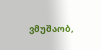ვმუშაობ,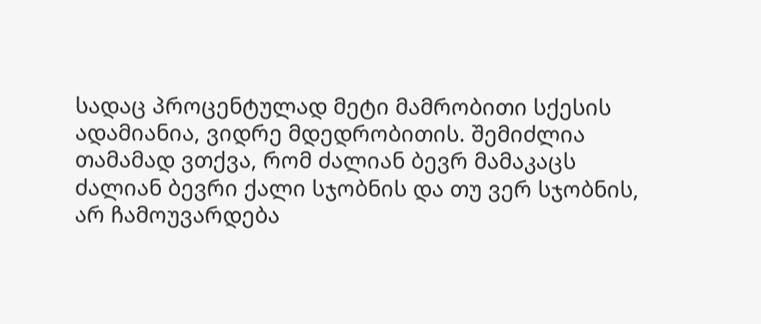სადაც პროცენტულად მეტი მამრობითი სქესის ადამიანია, ვიდრე მდედრობითის. შემიძლია თამამად ვთქვა, რომ ძალიან ბევრ მამაკაცს ძალიან ბევრი ქალი სჯობნის და თუ ვერ სჯობნის, არ ჩამოუვარდება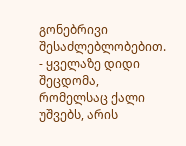გონებრივი შესაძლებლობებით.
- ყველაზე დიდი შეცდომა, რომელსაც ქალი უშვებს, არის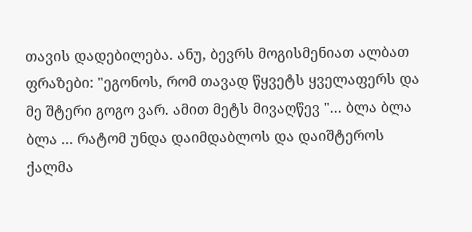თავის დადებილება. ანუ, ბევრს მოგისმენიათ ალბათ ფრაზები: "ეგონოს, რომ თავად წყვეტს ყველაფერს და მე შტერი გოგო ვარ. ამით მეტს მივაღწევ "... ბლა ბლა ბლა ... რატომ უნდა დაიმდაბლოს და დაიშტეროს ქალმა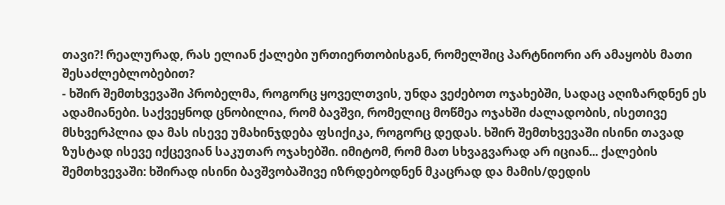თავი?! რეალურად, რას ელიან ქალები ურთიერთობისგან, რომელშიც პარტნიორი არ ამაყობს მათი შესაძლებლობებით?
- ხშირ შემთხვევაში პრობელმა, როგორც ყოველთვის, უნდა ვეძებოთ ოჯახებში, სადაც აღიზარდნენ ეს ადამიანები. საქვეყნოდ ცნობილია, რომ ბავშვი, რომელიც მოწმეა ოჯახში ძალადობის, ისეთივე მსხვერპლია და მას ისევე უმახინჯდება ფსიქიკა, როგორც დედას. ხშირ შემთხვევაში ისინი თავად ზუსტად ისევე იქცევიან საკუთარ ოჯახებში. იმიტომ, რომ მათ სხვაგვარად არ იციან... ქალების შემთხვევაში: ხშირად ისინი ბავშვობაშივე იზრდებოდნენ მკაცრად და მამის/დედის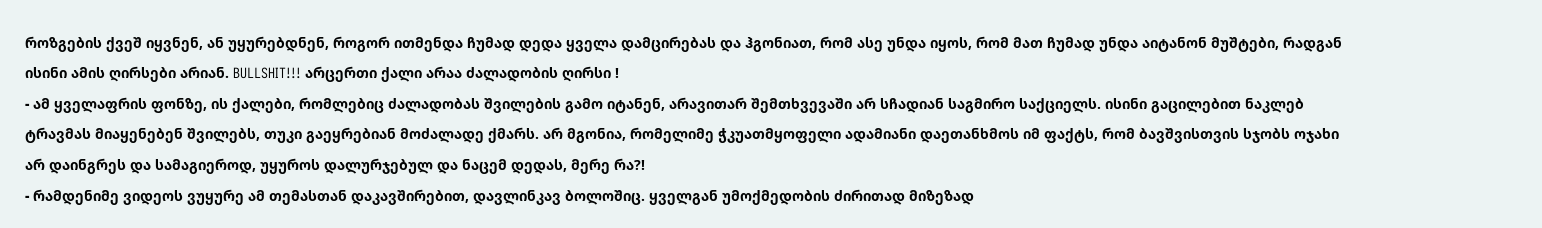როზგების ქვეშ იყვნენ, ან უყურებდნენ, როგორ ითმენდა ჩუმად დედა ყველა დამცირებას და ჰგონიათ, რომ ასე უნდა იყოს, რომ მათ ჩუმად უნდა აიტანონ მუშტები, რადგან ისინი ამის ღირსები არიან. BULLSHIT!!! არცერთი ქალი არაა ძალადობის ღირსი !
- ამ ყველაფრის ფონზე, ის ქალები, რომლებიც ძალადობას შვილების გამო იტანენ, არავითარ შემთხვევაში არ სჩადიან საგმირო საქციელს. ისინი გაცილებით ნაკლებ ტრავმას მიაყენებენ შვილებს, თუკი გაეყრებიან მოძალადე ქმარს. არ მგონია, რომელიმე ჭკუათმყოფელი ადამიანი დაეთანხმოს იმ ფაქტს, რომ ბავშვისთვის სჯობს ოჯახი არ დაინგრეს და სამაგიეროდ, უყუროს დალურჯებულ და ნაცემ დედას, მერე რა?!
- რამდენიმე ვიდეოს ვუყურე ამ თემასთან დაკავშირებით, დავლინკავ ბოლოშიც. ყველგან უმოქმედობის ძირითად მიზეზად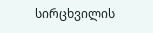სირცხვილის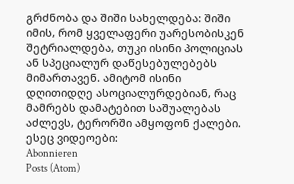გრძნობა და შიში სახელდება: შიში იმის, რომ ყველაფერი უარესობისკენ შეტრიალდება, თუკი ისინი პოლიციას ან სპეციალურ დაწესებულებებს მიმართავენ. ამიტომ ისინი დღითიდღე ასოციალურდებიან, რაც მამრებს დამატებით საშუალებას აძლევს, ტერორში ამყოფონ ქალები.
ესეც ვიდეოები:
Abonnieren
Posts (Atom)